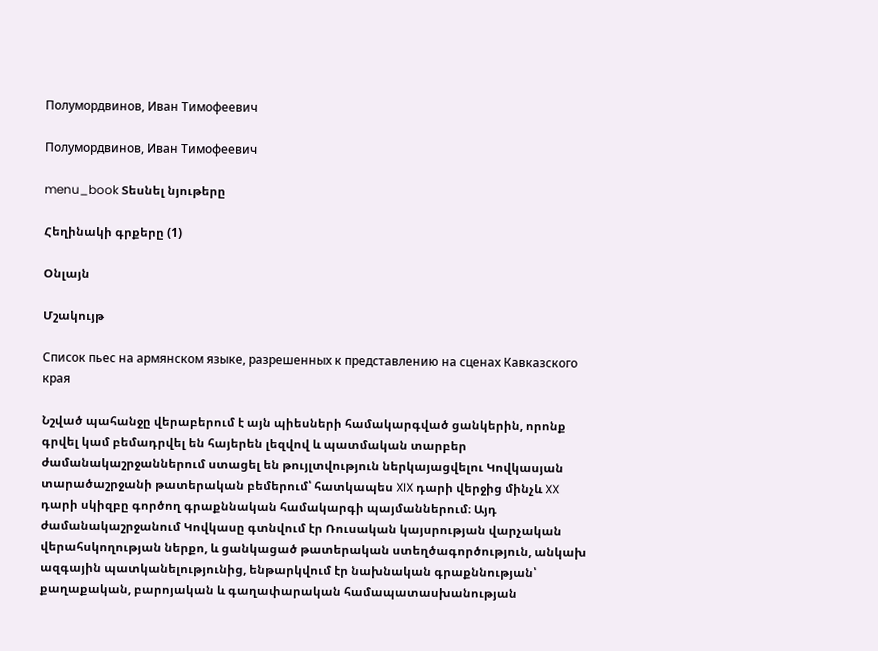Полумордвинов, Иван Тимофеевич

Полумордвинов, Иван Тимофеевич

menu_book Տեսնել նյութերը

Հեղինակի գրքերը (1)

Օնլայն

Մշակույթ

Список пьес на армянском языке, разрешенных к представлению на сценах Кавказского края

Նշված պահանջը վերաբերում է այն պիեսների համակարգված ցանկերին, որոնք գրվել կամ բեմադրվել են հայերեն լեզվով և պատմական տարբեր ժամանակաշրջաններում ստացել են թույլտվություն ներկայացվելու Կովկասյան տարածաշրջանի թատերական բեմերում՝ հատկապես XIX դարի վերջից մինչև XX դարի սկիզբը գործող գրաքննական համակարգի պայմաններում։ Այդ ժամանակաշրջանում Կովկասը գտնվում էր Ռուսական կայսրության վարչական վերահսկողության ներքո, և ցանկացած թատերական ստեղծագործություն, անկախ ազգային պատկանելությունից, ենթարկվում էր նախնական գրաքննության՝ քաղաքական, բարոյական և գաղափարական համապատասխանության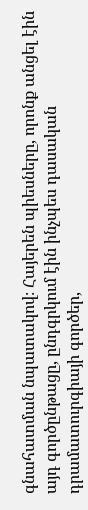գնահատման նպատակով։ Հայերեն պիեսները, որոնք անցել էին այդ գործընթացը, ընդգրկում էին ինչպես դասական դրամատուրգիայի գործեր,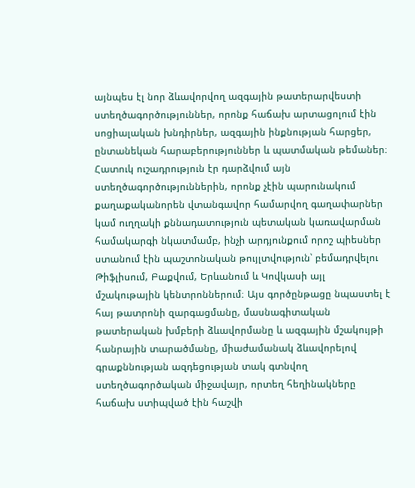այնպես էլ նոր ձևավորվող ազգային թատերարվեստի ստեղծագործություններ, որոնք հաճախ արտացոլում էին սոցիալական խնդիրներ, ազգային ինքնության հարցեր, ընտանեկան հարաբերություններ և պատմական թեմաներ։ Հատուկ ուշադրություն էր դարձվում այն ստեղծագործություններին, որոնք չէին պարունակում քաղաքականորեն վտանգավոր համարվող գաղափարներ կամ ուղղակի քննադատություն պետական կառավարման համակարգի նկատմամբ, ինչի արդյունքում որոշ պիեսներ ստանում էին պաշտոնական թույլտվություն՝ բեմադրվելու Թիֆլիսում, Բաքվում, Երևանում և Կովկասի այլ մշակութային կենտրոններում։ Այս գործընթացը նպաստել է հայ թատրոնի զարգացմանը, մասնագիտական թատերական խմբերի ձևավորմանը և ազգային մշակույթի հանրային տարածմանը, միաժամանակ ձևավորելով գրաքննության ազդեցության տակ գտնվող ստեղծագործական միջավայր, որտեղ հեղինակները հաճախ ստիպված էին հաշվի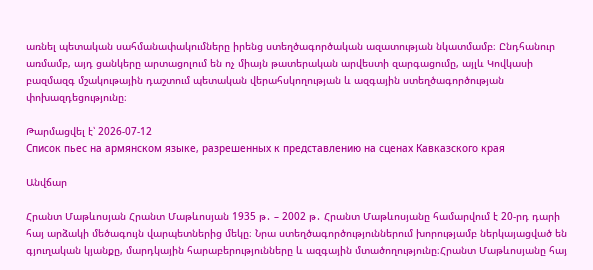առնել պետական սահմանափակումները իրենց ստեղծագործական ազատության նկատմամբ։ Ընդհանուր առմամբ, այդ ցանկերը արտացոլում են ոչ միայն թատերական արվեստի զարգացումը, այլև Կովկասի բազմազգ մշակութային դաշտում պետական վերահսկողության և ազգային ստեղծագործության փոխազդեցությունը։

Թարմացվել է՝ 2026-07-12
Список пьес на армянском языке, разрешенных к представлению на сценах Кавказского края

Անվճար

Հրանտ Մաթևոսյան Հրանտ Մաթևոսյան 1935 թ․ – 2002 թ․ Հրանտ Մաթևոսյանը համարվում է 20-րդ դարի հայ արձակի մեծագույն վարպետներից մեկը։ Նրա ստեղծագործություններում խորությամբ ներկայացված են գյուղական կյանքը, մարդկային հարաբերությունները և ազգային մտածողությունը։Հրանտ Մաթևոսյանը հայ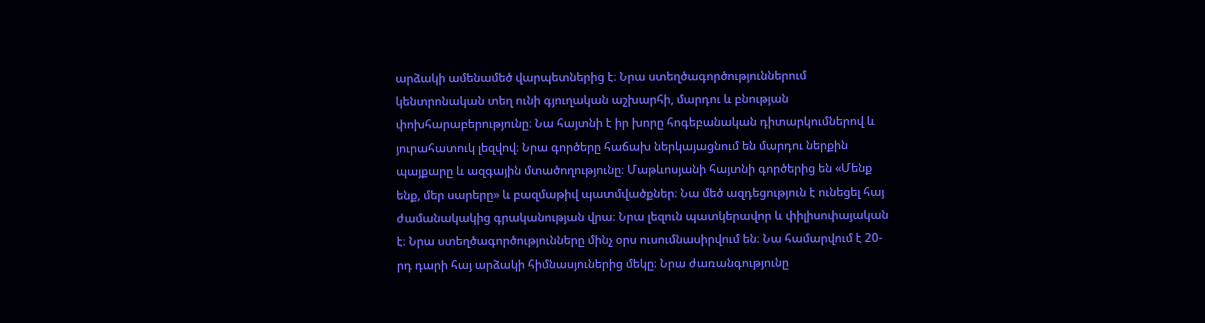արձակի ամենամեծ վարպետներից է։ Նրա ստեղծագործություններում կենտրոնական տեղ ունի գյուղական աշխարհի, մարդու և բնության փոխհարաբերությունը։ Նա հայտնի է իր խորը հոգեբանական դիտարկումներով և յուրահատուկ լեզվով։ Նրա գործերը հաճախ ներկայացնում են մարդու ներքին պայքարը և ազգային մտածողությունը։ Մաթևոսյանի հայտնի գործերից են «Մենք ենք, մեր սարերը» և բազմաթիվ պատմվածքներ։ Նա մեծ ազդեցություն է ունեցել հայ ժամանակակից գրականության վրա։ Նրա լեզուն պատկերավոր և փիլիսոփայական է։ Նրա ստեղծագործությունները մինչ օրս ուսումնասիրվում են։ Նա համարվում է 20-րդ դարի հայ արձակի հիմնասյուներից մեկը։ Նրա ժառանգությունը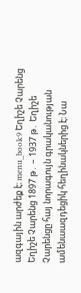ազգային արժեք է։ menu_book9 Եղիշե Չարենց Եղիշե Չարենց 1897 թ․ – 1937 թ․ Եղիշե Չարենցը հայ նորագույն գրականության ամենաազդեցիկ հեղինակներից է։ Նա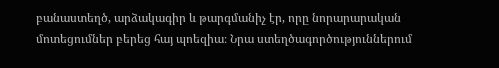բանաստեղծ, արձակագիր և թարգմանիչ էր, որը նորարարական մոտեցումներ բերեց հայ պոեզիա։ Նրա ստեղծագործություններում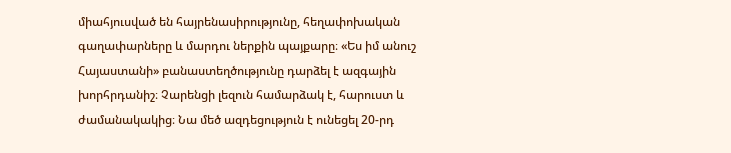միահյուսված են հայրենասիրությունը, հեղափոխական գաղափարները և մարդու ներքին պայքարը։ «Ես իմ անուշ Հայաստանի» բանաստեղծությունը դարձել է ազգային խորհրդանիշ։ Չարենցի լեզուն համարձակ է, հարուստ և ժամանակակից։ Նա մեծ ազդեցություն է ունեցել 20-րդ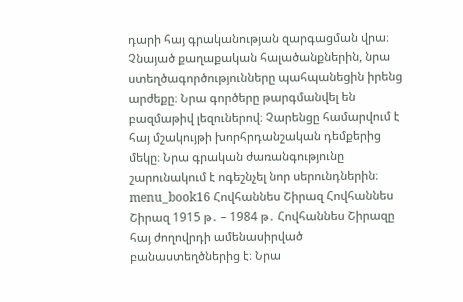դարի հայ գրականության զարգացման վրա։ Չնայած քաղաքական հալածանքներին, նրա ստեղծագործությունները պահպանեցին իրենց արժեքը։ Նրա գործերը թարգմանվել են բազմաթիվ լեզուներով։ Չարենցը համարվում է հայ մշակույթի խորհրդանշական դեմքերից մեկը։ Նրա գրական ժառանգությունը շարունակում է ոգեշնչել նոր սերունդներին։ menu_book16 Հովհաննես Շիրազ Հովհաննես Շիրազ 1915 թ․ – 1984 թ․ Հովհաննես Շիրազը հայ ժողովրդի ամենասիրված բանաստեղծներից է։ Նրա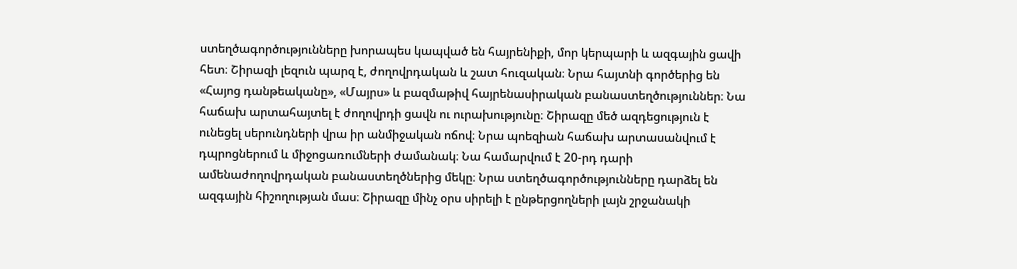ստեղծագործությունները խորապես կապված են հայրենիքի, մոր կերպարի և ազգային ցավի հետ։ Շիրազի լեզուն պարզ է, ժողովրդական և շատ հուզական։ Նրա հայտնի գործերից են «Հայոց դանթեականը», «Մայրս» և բազմաթիվ հայրենասիրական բանաստեղծություններ։ Նա հաճախ արտահայտել է ժողովրդի ցավն ու ուրախությունը։ Շիրազը մեծ ազդեցություն է ունեցել սերունդների վրա իր անմիջական ոճով։ Նրա պոեզիան հաճախ արտասանվում է դպրոցներում և միջոցառումների ժամանակ։ Նա համարվում է 20-րդ դարի ամենաժողովրդական բանաստեղծներից մեկը։ Նրա ստեղծագործությունները դարձել են ազգային հիշողության մաս։ Շիրազը մինչ օրս սիրելի է ընթերցողների լայն շրջանակի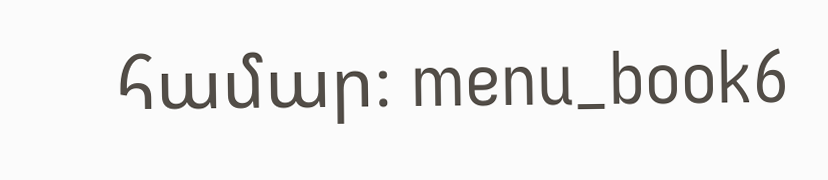համար։ menu_book6